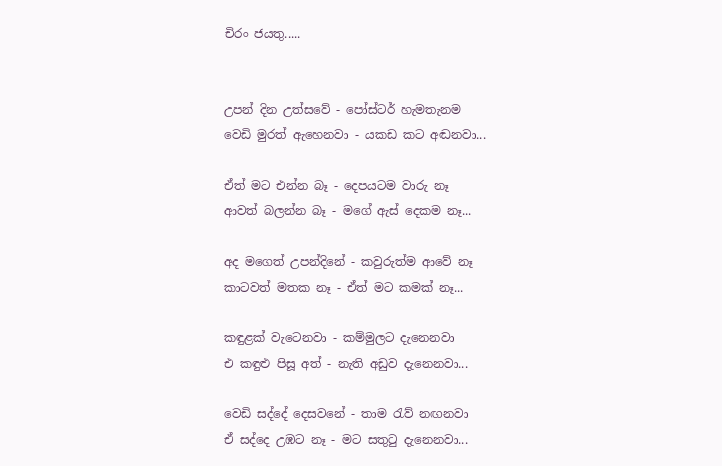චිරං ජයතු.....


උපන් දින උත්සවේ - පෝස්ටර් හැමතැනම
වෙඩි මුරත් ඇහෙනවා - යකඩ කට අඬනවා...

ඒත් මට එන්න බෑ - දෙපයටම වාරු නෑ
ආවත් බලන්න බෑ - මගේ ඇස් දෙකම නෑ...

අද මගෙත් උපන්දිනේ - කවුරුත්ම ආවේ නෑ
කාටවත් මතක නෑ - ඒත් මට කමක් නෑ...

කඳුළක් වැටෙනවා - කම්මුලට දැනෙනවා
එ කඳුළු පිසූ අත් - නැති අඩුව දැනෙනවා...

වෙඩි සද්දේ දෙසවනේ - තාම රැව් නඟනවා
ඒ සද්දෙ උඹට නෑ - මට සතුටු දැනෙනවා...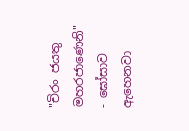"චිරං ජයතු මහරජාණෙනි" - ඝෝසාව ඇහෙනවා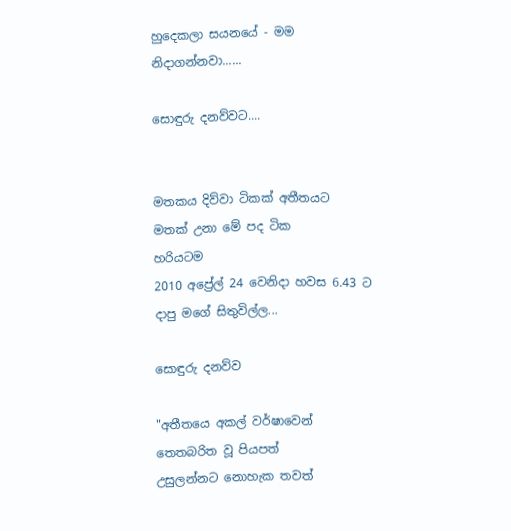හුදෙකලා සයනයේ - මම නිදාගන්නවා......

සොඳුරු දනව්වට....


මතකය දිව්වා ටිකක් අතීතයට
මතක් උනා මේ පද ටික
හරියටම
2010 අප්‍රේල් 24 වෙනිදා හවස 6.43 ට
දාපු මගේ සිතුවිල්ල...

සොඳුරු දනව්ව

"අතීතයෙ අකල් වර්ෂාවෙන්
තෙතබරිත වූ පියපත්
උසුලන්නට නොහැක තවත්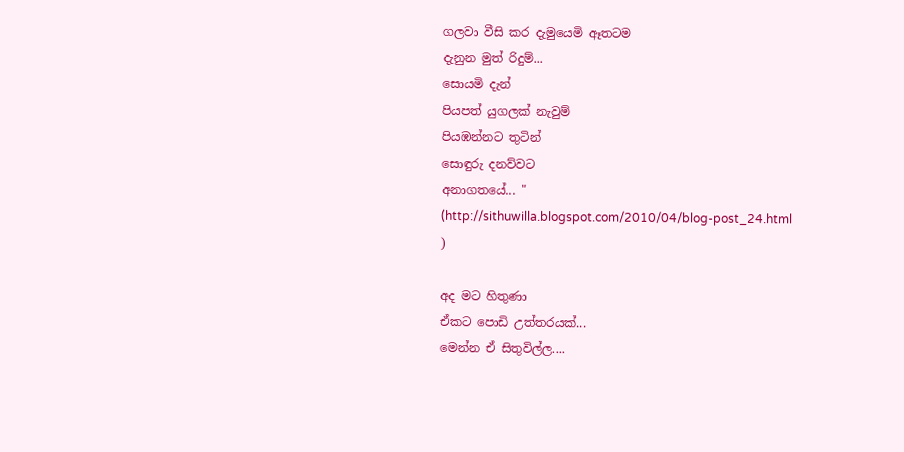ගලවා වීසි කර දැමුයෙමි ඈතටම
දැනුන මුත් රිදුම්...
සොයමි දැන්
පියපත් යුගලක් නැවුම්
පියඹන්නට තුටින්
සොඳුරු දනව්වට
අනාගතයේ... "
(http://sithuwilla.blogspot.com/2010/04/blog-post_24.html
)

අද මට හිතුණා
ඒකට පොඩි උත්තරයක්...
මෙන්න ඒ සිතුවිල්ල....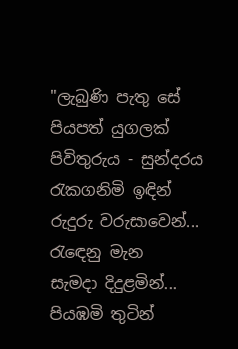"ලැබුණි පැතු සේ
පියපත් යුගලක්
පිවිතුරුය - සුන්දරය
රැකගනිමි ඉඳින්
රුදුරු වරුසාවෙන්...
රැඳෙනු මැන
සැමදා දිදුළමින්...
පියඹමි තුටින්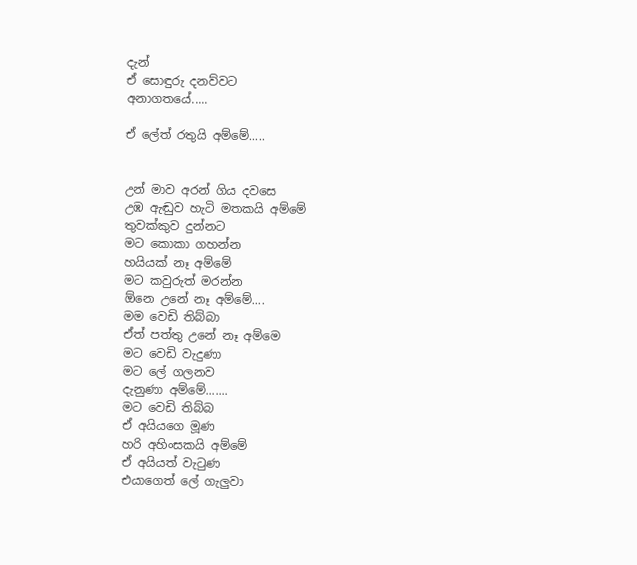දැන්
ඒ සොඳුරු දනව්වට
අනාගතයේ.....

ඒ ලේත් රතුයි අම්මේ.....


උන් මාව අරන් ගිය දවසෙ
උඹ ඇඬුව හැටි මතකයි අම්මේ
තුවක්කුව දුන්නට
මට කොකා ගහන්න
හයියක් නෑ අම්මේ
මට කවුරුත් මරන්න
ඕනෙ උනේ නෑ අම්මේ....
මම වෙඩි තිබ්බා
ඒත් පත්තු උනේ නෑ අම්මෙ
මට වෙඩි වැදුණා
මට ලේ ගලනව
දැනුණා අම්මේ.......
මට වෙඩි තිබ්බ
ඒ අයියගෙ මූණ
හරි අහිංසකයි අම්මේ
ඒ අයියත් වැටුණ
එයාගෙත් ලේ ගැලුවා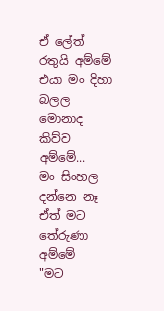ඒ ලේත් රතුයි අම්මේ
එයා මං දිහා බලල
මොනාද කිව්ව අම්මේ...
මං සිංහල දන්නෙ නෑ
ඒත් මට තේරුණා අම්මේ
"මට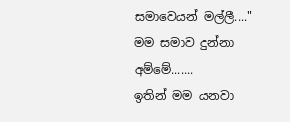සමාවෙයන් මල්ලී...."
මම සමාව දුන්නා අම්මේ.......
ඉතින් මම යනවා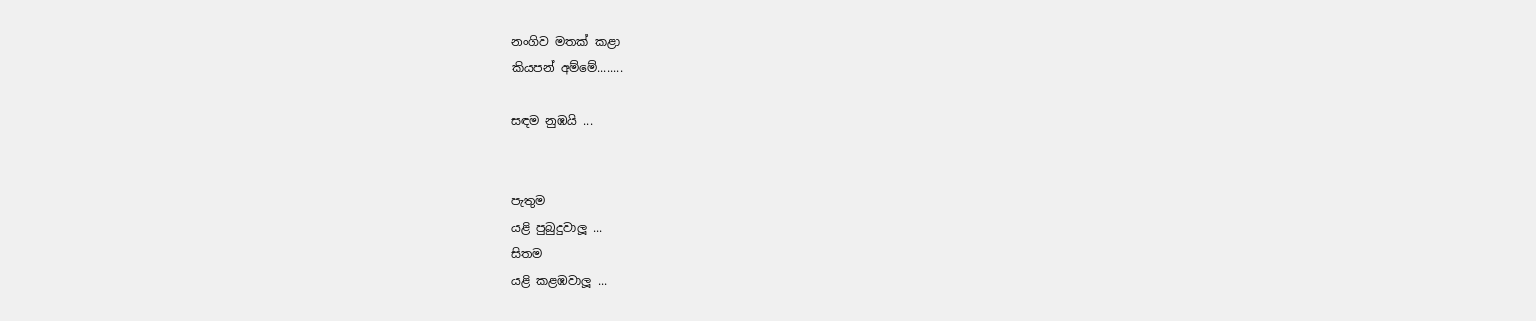නංගිව මතක් කළා
කියපන් අම්මේ........

සඳම නුඹයි ...


පැතුම
යළි පුබුදුවාලූ ...
සිතම
යළි කළඹවාලූ ...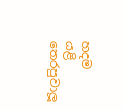හදම
යළි තෙරපුවාලූ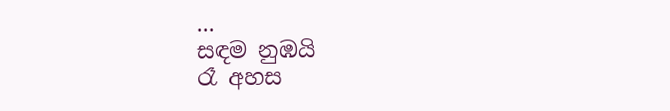...
සඳම නුඹයි
රෑ අහස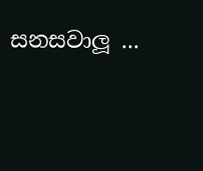සනසවාලූ ...